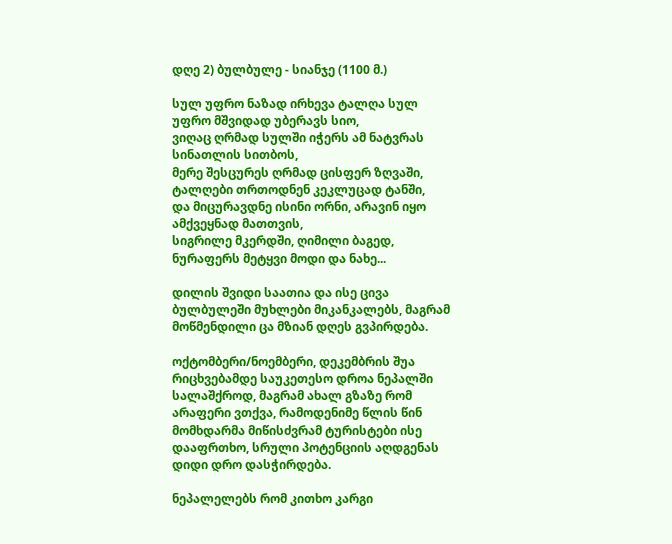დღე 2) ბულბულე - სიანჯე (1100 მ.)

სულ უფრო ნაზად ირხევა ტალღა სულ უფრო მშვიდად უბერავს სიო,
ვიღაც ღრმად სულში იჭერს ამ ნატვრას სინათლის სითბოს,
მერე შესცურეს ღრმად ცისფერ ზღვაში, ტალღები თრთოდნენ კეკლუცად ტანში,
და მიცურავდნე ისინი ორნი, არავინ იყო ამქვეყნად მათთვის,
სიგრილე მკერდში, ღიმილი ბაგედ, ნურაფერს მეტყვი მოდი და ნახე...

დილის შვიდი საათია და ისე ცივა ბულბულეში მუხლები მიკანკალებს, მაგრამ მოწმენდილი ცა მზიან დღეს გვპირდება.

ოქტომბერი/ნოემბერი, დეკემბრის შუა რიცხვებამდე საუკეთესო დროა ნეპალში სალაშქროდ, მაგრამ ახალ გზაზე რომ არაფერი ვთქვა, რამოდენიმე წლის წინ მომხდარმა მიწისძვრამ ტურისტები ისე დააფრთხო, სრული პოტენციის აღდგენას დიდი დრო დასჭირდება.

ნეპალელებს რომ კითხო კარგი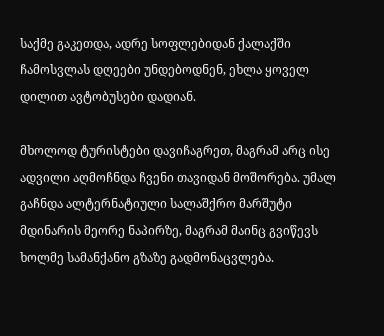საქმე გაკეთდა, ადრე სოფლებიდან ქალაქში ჩამოსვლას დღეები უნდებოდნენ, ეხლა ყოველ დილით ავტობუსები დადიან.

მხოლოდ ტურისტები დავიჩაგრეთ, მაგრამ არც ისე ადვილი აღმოჩნდა ჩვენი თავიდან მოშორება. უმალ გაჩნდა ალტერნატიული სალაშქრო მარშუტი მდინარის მეორე ნაპირზე, მაგრამ მაინც გვიწევს ხოლმე სამანქანო გზაზე გადმონაცვლება.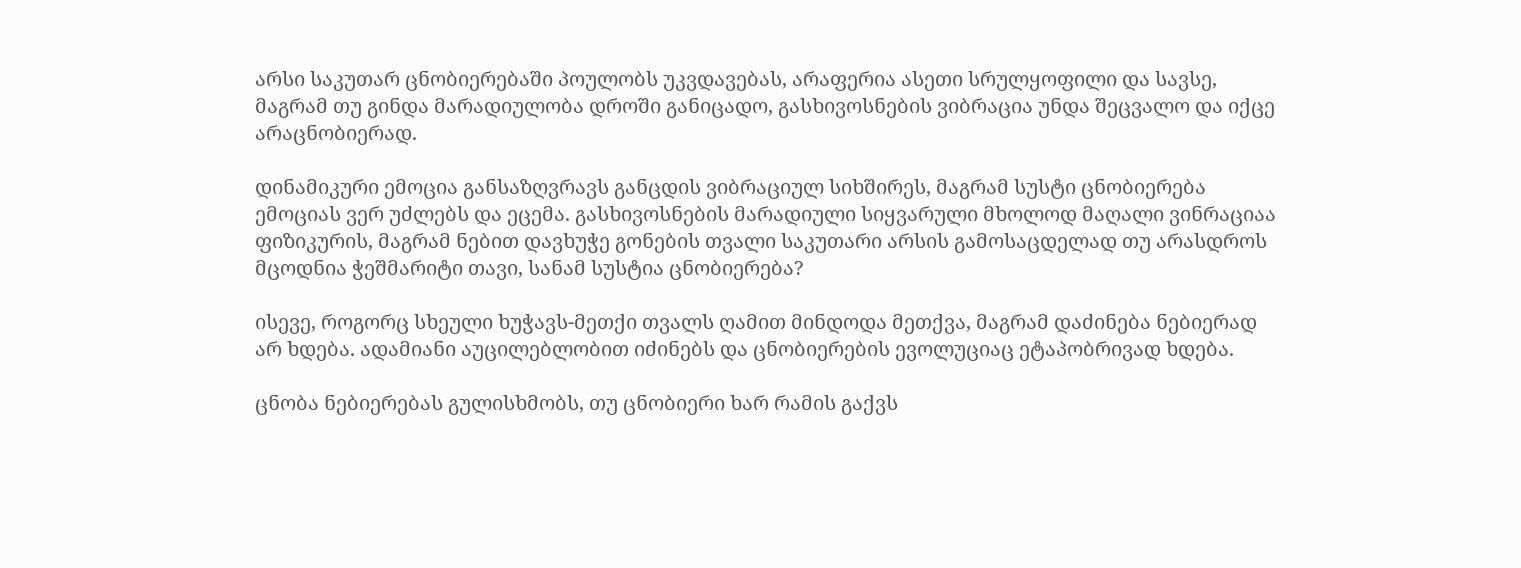არსი საკუთარ ცნობიერებაში პოულობს უკვდავებას, არაფერია ასეთი სრულყოფილი და სავსე, მაგრამ თუ გინდა მარადიულობა დროში განიცადო, გასხივოსნების ვიბრაცია უნდა შეცვალო და იქცე არაცნობიერად.

დინამიკური ემოცია განსაზღვრავს განცდის ვიბრაციულ სიხშირეს, მაგრამ სუსტი ცნობიერება ემოციას ვერ უძლებს და ეცემა. გასხივოსნების მარადიული სიყვარული მხოლოდ მაღალი ვინრაციაა ფიზიკურის, მაგრამ ნებით დავხუჭე გონების თვალი საკუთარი არსის გამოსაცდელად თუ არასდროს მცოდნია ჭეშმარიტი თავი, სანამ სუსტია ცნობიერება?

ისევე, როგორც სხეული ხუჭავს-მეთქი თვალს ღამით მინდოდა მეთქვა, მაგრამ დაძინება ნებიერად არ ხდება. ადამიანი აუცილებლობით იძინებს და ცნობიერების ევოლუციაც ეტაპობრივად ხდება.

ცნობა ნებიერებას გულისხმობს, თუ ცნობიერი ხარ რამის გაქვს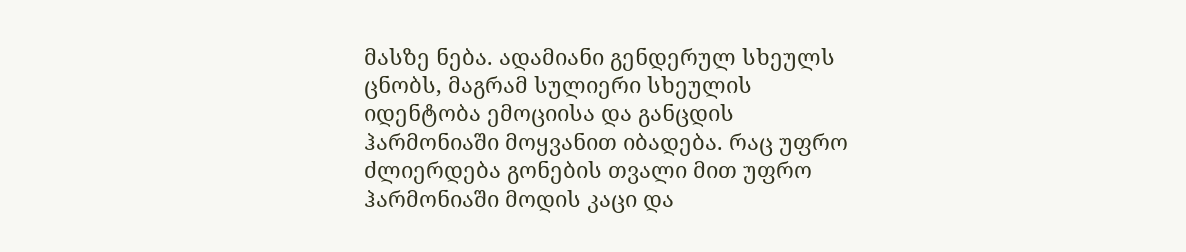მასზე ნება. ადამიანი გენდერულ სხეულს ცნობს, მაგრამ სულიერი სხეულის იდენტობა ემოციისა და განცდის ჰარმონიაში მოყვანით იბადება. რაც უფრო ძლიერდება გონების თვალი მით უფრო ჰარმონიაში მოდის კაცი და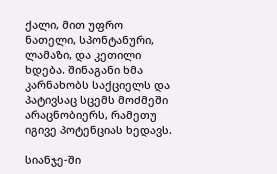ქალი, მით უფრო ნათელი, სპონტანური, ლამაზი, და კეთილი ხდება. შინაგანი ხმა კარნახობს საქციელს და პატივსაც სცემს მოძმეში არაცნობიერს, რამეთუ იგივე პოტენციას ხედავს.

სიანჯე-ში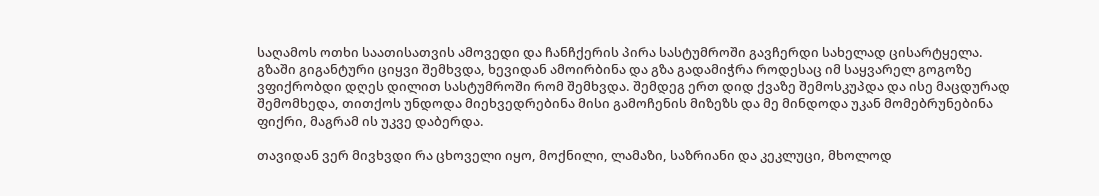საღამოს ოთხი საათისათვის ამოვედი და ჩანჩქერის პირა სასტუმროში გავჩერდი სახელად ცისარტყელა. გზაში გიგანტური ციყვი შემხვდა, ხევიდან ამოირბინა და გზა გადამიჭრა როდესაც იმ საყვარელ გოგოზე ვფიქრობდი დღეს დილით სასტუმროში რომ შემხვდა. შემდეგ ერთ დიდ ქვაზე შემოსკუპდა და ისე მაცდურად შემომხედა, თითქოს უნდოდა მიეხვედრებინა მისი გამოჩენის მიზეზს და მე მინდოდა უკან მომებრუნებინა ფიქრი, მაგრამ ის უკვე დაბერდა.

თავიდან ვერ მივხვდი რა ცხოველი იყო, მოქნილი, ლამაზი, საზრიანი და კეკლუცი, მხოლოდ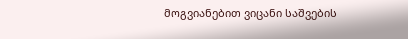მოგვიანებით ვიცანი საშვების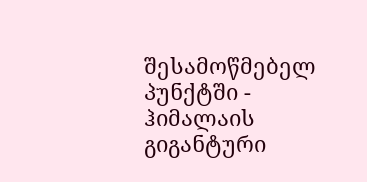შესამოწმებელ პუნქტში - ჰიმალაის გიგანტური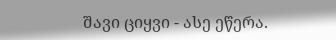შავი ციყვი - ასე ეწერა.